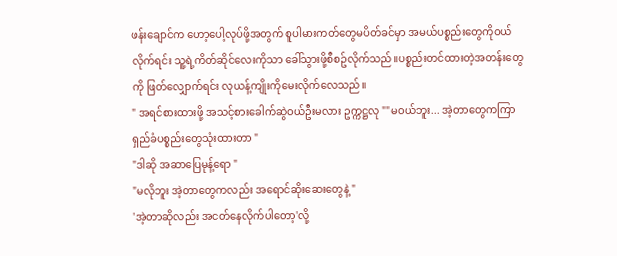ဖန်းချောင်က ဟော့ပေါ့လုပ်ဖို့အတွက် စူပါမားကတ်တွေမပိတ်ခင်မှာ အမယ်ပစ္စည်းတွေကိုဝယ်လိုက်ရင်း သူ့ရဲ့ကိတ်ဆိုင်လေးကိုသာ ခေါ်သွားဖို့စီစဥ်လိုက်သည်။ပစ္စည်းတင်ထားတဲ့အတန်းတွေကို ဖြတ်လျှောက်ရင်း လုယန့်ကျိုးကိုမေးလိုက်လေသည်။
" အရင်စားထားဖို့ အသင့်စားခေါက်ဆွဲဝယ်ဦးမလား ဥက္ကဋ္ဌလု ""မဝယ်ဘူး... အဲ့တာတွေကကြာရှည်ခံပစ္စည်းတွေသုံးထားတာ "
"ဒါဆို အဆာပြေမုန့်ရော "
"မလိုဘူး အဲ့တာတွေကလည်း အရောင်ဆိုးဆေးတွေနဲ့ "
'အဲ့တာဆိုလည်း အငတ်နေလိုက်ပါတော့'လို့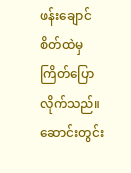ဖန်းချောင်စိတ်ထဲမှကြိတ်ပြောလိုက်သည်။
ဆောင်းတွင်း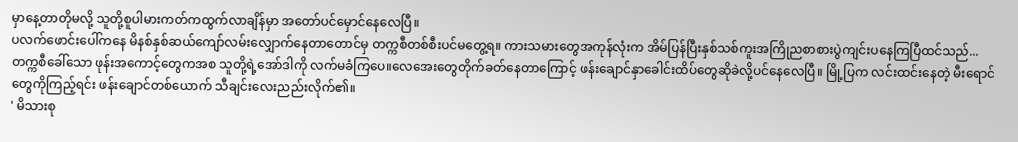မှာနေ့တာတိုမလို့ သူတို့စူပါမားကတ်ကထွက်လာချိန်မှာ အတော်ပင်မှောင်နေလေပြီ။
ပလက်ဖောင်းပေါ်ကနေ မိနစ်နှစ်ဆယ်ကျော်လမ်းလျှောက်နေတာတောင်မှ တက္ကစီတစ်စီးပင်မတွေ့ရ။ ကားသမားတွေအကုန်လုံးက အိမ်ပြန်ပြီးနှစ်သစ်ကူးအကြိုညစာစားပွဲကျင်းပနေကြပြီထင်သည်...တက္ကစီခေါ်သော ဖုန်းအကောင့်တွေကအစ သူတို့ရဲ့အော်ဒါကို လက်မခံကြပေ။လေအေးတွေတိုက်ခတ်နေတာကြောင့် ဖန်းချောင်နှာခေါင်းထိပ်တွေဆိုခဲလို့ပင်နေလေပြီ။ မြို့ပြက လင်းထင်းနေတဲ့ မီးရောင်တွေကိုကြည့်ရင်း ဖန်းချောင်တစ်ယောက် သီချင်းလေးညည်းလိုက်၏။
' မိသားစု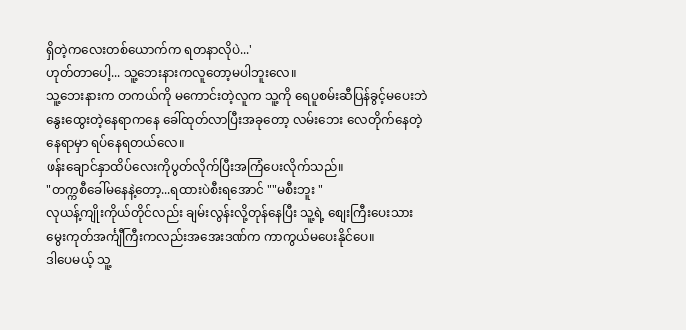ရှိတဲ့ကလေးတစ်ယောက်က ရတနာလိုပဲ...'
ဟုတ်တာပေါ့... သူ့ဘေးနားကလူတော့မပါဘူးလေ။
သူ့ဘေးနားက တကယ်ကို မကောင်းတဲ့လူက သူ့ကို ရေပူစမ်းဆီပြန်ခွင့်မပေးဘဲ နွေးထွေးတဲ့နေရာကနေ ခေါ်ထုတ်လာပြီးအခုတော့ လမ်းဘေး လေတိုက်နေတဲ့နေရာမှာ ရပ်နေရတယ်လေ။
ဖန်းချောင်နှာထိပ်လေးကိုပွတ်လိုက်ပြီးအကြံပေးလိုက်သည်။
"တက္ကစီခေါ်မနေနဲ့တော့...ရထားပဲစီးရအောင် ""မစီးဘူး "
လုယန့်ကျိုးကိုယ်တိုင်လည်း ချမ်းလွန်းလို့တုန်နေပြီး သူ့ရဲ့ စျေးကြီးပေးသားမွေးကုတ်အင်္ကျီကြီးကလည်းအအေးဒဏ်က ကာကွယ်မပေးနိုင်ပေ။
ဒါပေမယ့် သူ့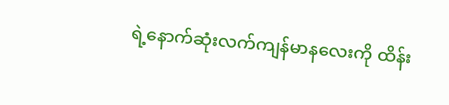ရဲ့နောက်ဆုံးလက်ကျန်မာနလေးကို ထိန်း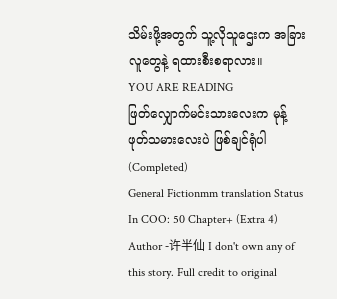သိမ်းဖို့အတွက် သူ့လိုသူဌေးက အခြားလူတွေနဲ့ ရထားစီးစရာလား။
YOU ARE READING
ဖြတ်လျှောက်မင်းသားလေးက မုန့်ဖုတ်သမားလေးပဲ ဖြစ်ချင်ရုံပါ (Completed)
General Fictionmm translation Status In COO: 50 Chapter+ (Extra 4) Author -许半仙 I don't own any of this story. Full credit to original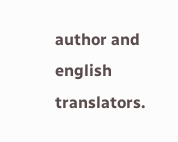author and english translators.